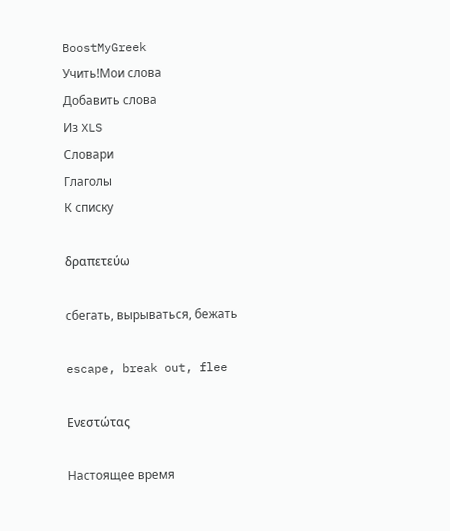BoostMyGreek
Учить!Мои слова
Добавить слова
Из XLS
Словари
Глаголы
К списку

δραπετεύω

сбегать, вырываться, бежать

escape, break out, flee

Ενεστώτας

Настоящее время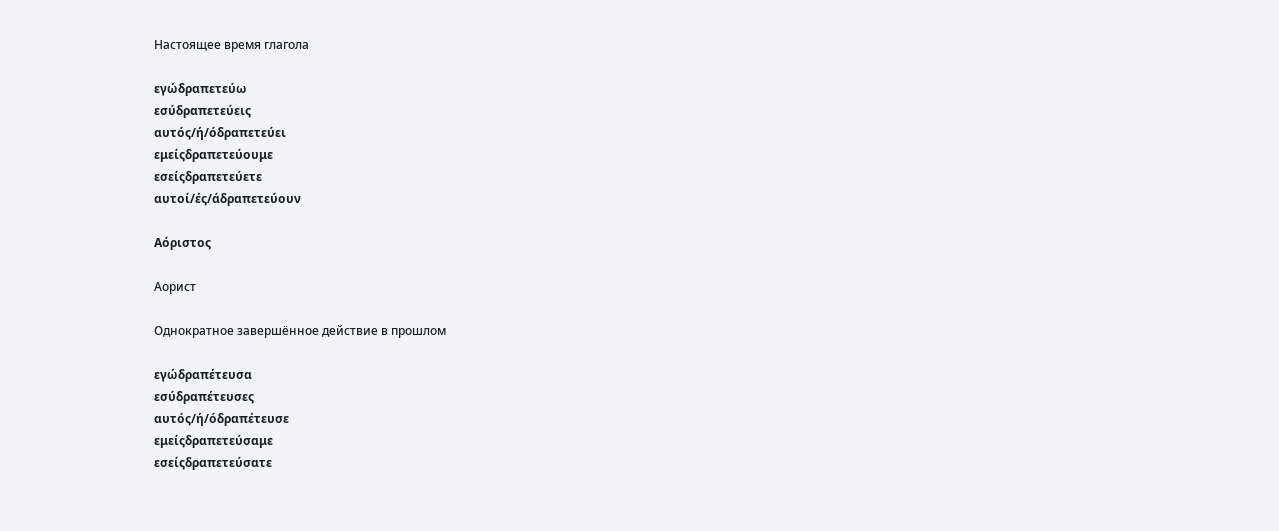Настоящее время глагола

εγώδραπετεύω
εσύδραπετεύεις
αυτός/ή/όδραπετεύει
εμείςδραπετεύουμε
εσείςδραπετεύετε
αυτοί/ές/άδραπετεύουν

Αόριστος

Аорист

Однократное завершённое действие в прошлом

εγώδραπέτευσα
εσύδραπέτευσες
αυτός/ή/όδραπέτευσε
εμείςδραπετεύσαμε
εσείςδραπετεύσατε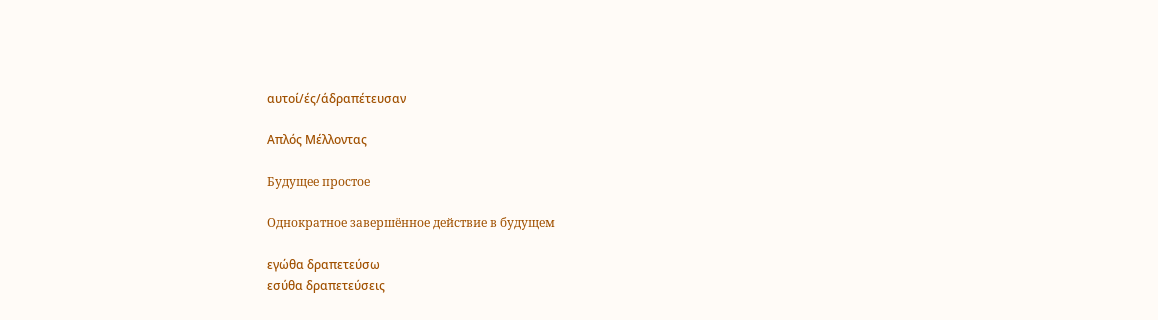αυτοί/ές/άδραπέτευσαν

Απλός Μέλλοντας

Будущее простое

Однократное завершённое действие в будущем

εγώθα δραπετεύσω
εσύθα δραπετεύσεις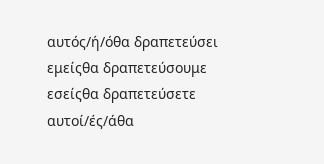αυτός/ή/όθα δραπετεύσει
εμείςθα δραπετεύσουμε
εσείςθα δραπετεύσετε
αυτοί/ές/άθα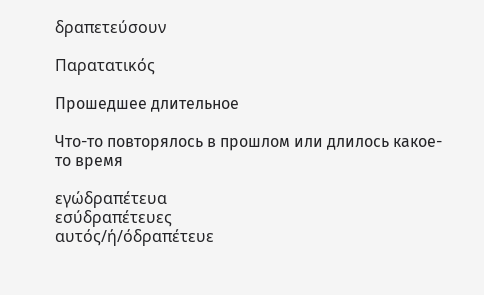δραπετεύσουν

Παρατατικός

Прошедшее длительное

Что-то повторялось в прошлом или длилось какое-то время

εγώδραπέτευα
εσύδραπέτευες
αυτός/ή/όδραπέτευε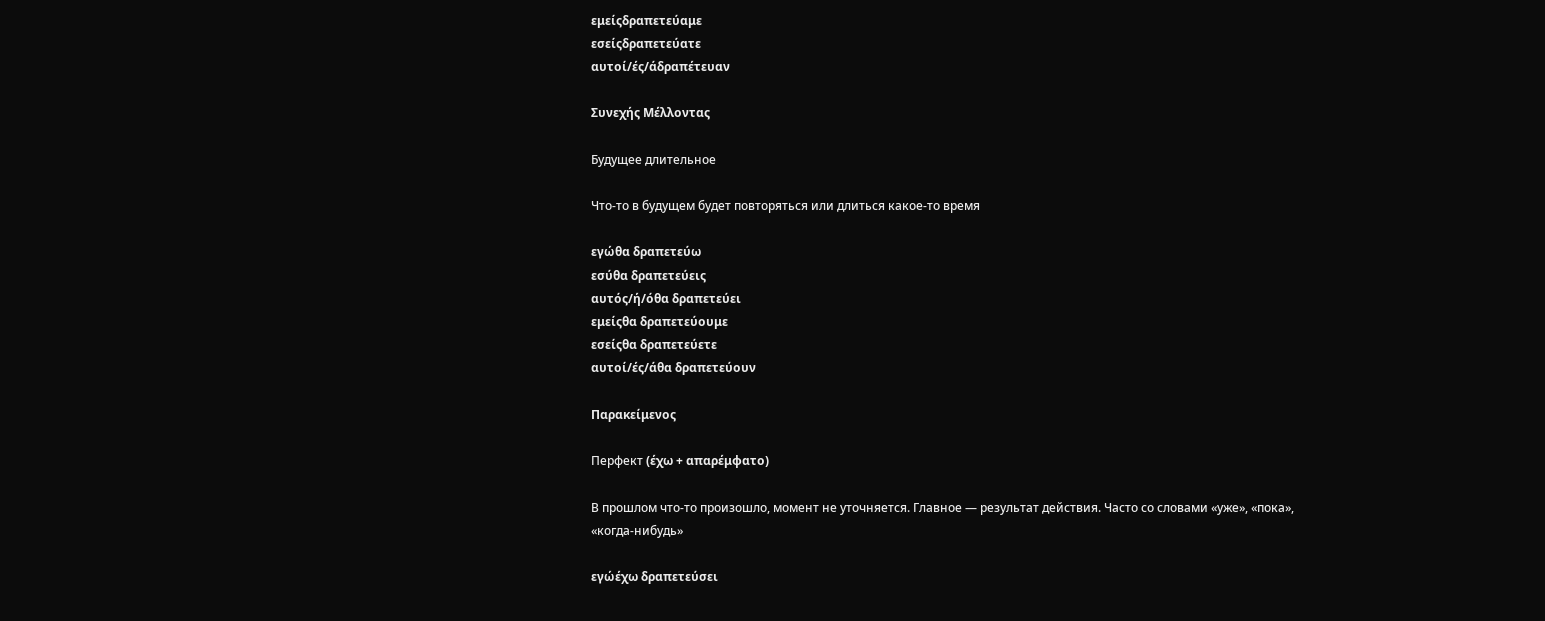εμείςδραπετεύαμε
εσείςδραπετεύατε
αυτοί/ές/άδραπέτευαν

Συνεχής Μέλλοντας

Будущее длительное

Что-то в будущем будет повторяться или длиться какое-то время

εγώθα δραπετεύω
εσύθα δραπετεύεις
αυτός/ή/όθα δραπετεύει
εμείςθα δραπετεύουμε
εσείςθα δραπετεύετε
αυτοί/ές/άθα δραπετεύουν

Παρακείμενος

Перфект (έχω + απαρέμφατο)

В прошлом что-то произошло, момент не уточняется. Главное — результат действия. Часто со словами «уже», «пока», «когда-нибудь»

εγώέχω δραπετεύσει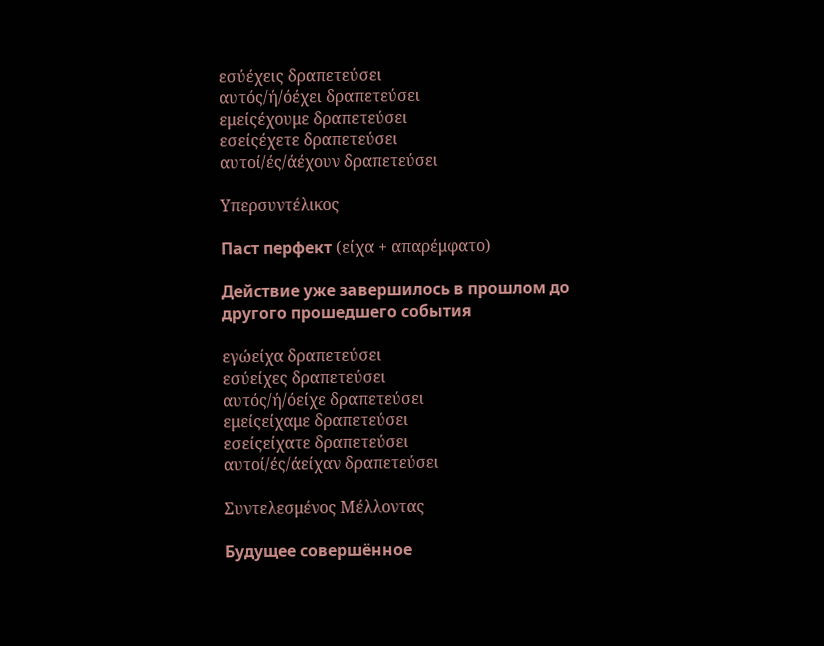εσύέχεις δραπετεύσει
αυτός/ή/όέχει δραπετεύσει
εμείςέχουμε δραπετεύσει
εσείςέχετε δραπετεύσει
αυτοί/ές/άέχουν δραπετεύσει

Υπερσυντέλικος

Паст перфект (είχα + απαρέμφατο)

Действие уже завершилось в прошлом до другого прошедшего события

εγώείχα δραπετεύσει
εσύείχες δραπετεύσει
αυτός/ή/όείχε δραπετεύσει
εμείςείχαμε δραπετεύσει
εσείςείχατε δραπετεύσει
αυτοί/ές/άείχαν δραπετεύσει

Συντελεσμένος Μέλλοντας

Будущее совершённое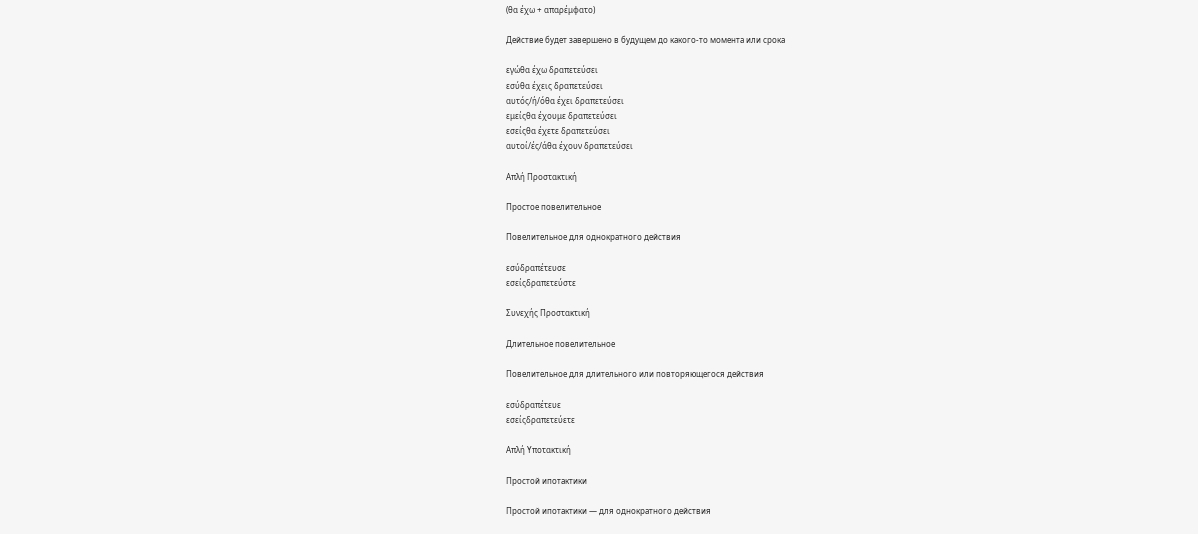(θα έχω + απαρέμφατο)

Действие будет завершено в будущем до какого-то момента или срока

εγώθα έχω δραπετεύσει
εσύθα έχεις δραπετεύσει
αυτός/ή/όθα έχει δραπετεύσει
εμείςθα έχουμε δραπετεύσει
εσείςθα έχετε δραπετεύσει
αυτοί/ές/άθα έχουν δραπετεύσει

Απλή Προστακτική

Простое повелительное

Повелительное для однократного действия

εσύδραπέτευσε
εσείςδραπετεύστε

Συνεχής Προστακτική

Длительное повелительное

Повелительное для длительного или повторяющегося действия

εσύδραπέτευε
εσείςδραπετεύετε

Απλή Υποτακτική

Простой ипотактики

Простой ипотактики — для однократного действия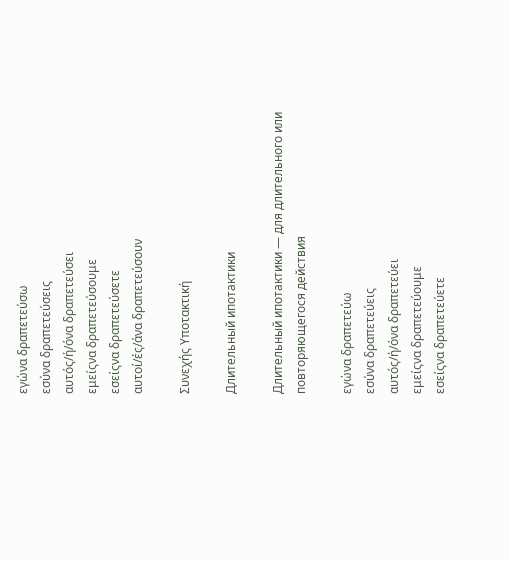εγώνα δραπετεύσω
εσύνα δραπετεύσεις
αυτός/ή/όνα δραπετεύσει
εμείςνα δραπετεύσουμε
εσείςνα δραπετεύσετε
αυτοί/ές/άνα δραπετεύσουν

Συνεχής Υποτακτική

Длительный ипотактики

Длительный ипотактики — для длительного или повторяющегося действия

εγώνα δραπετεύω
εσύνα δραπετεύεις
αυτός/ή/όνα δραπετεύει
εμείςνα δραπετεύουμε
εσείςνα δραπετεύετε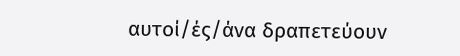αυτοί/ές/άνα δραπετεύουν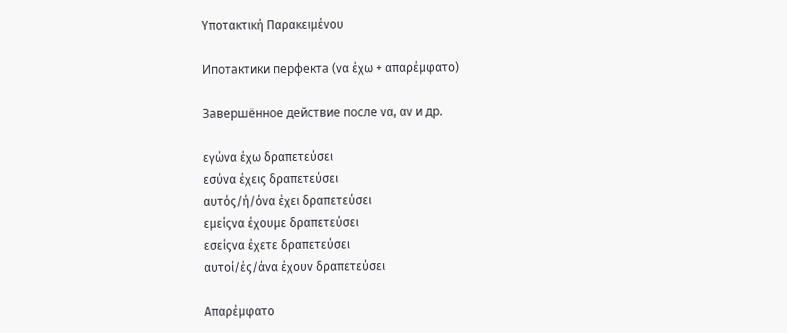Υποτακτική Παρακειμένου

Ипотактики перфекта (να έχω + απαρέμφατο)

Завершённое действие после να, αν и др.

εγώνα έχω δραπετεύσει
εσύνα έχεις δραπετεύσει
αυτός/ή/όνα έχει δραπετεύσει
εμείςνα έχουμε δραπετεύσει
εσείςνα έχετε δραπετεύσει
αυτοί/ές/άνα έχουν δραπετεύσει

Απαρέμφατο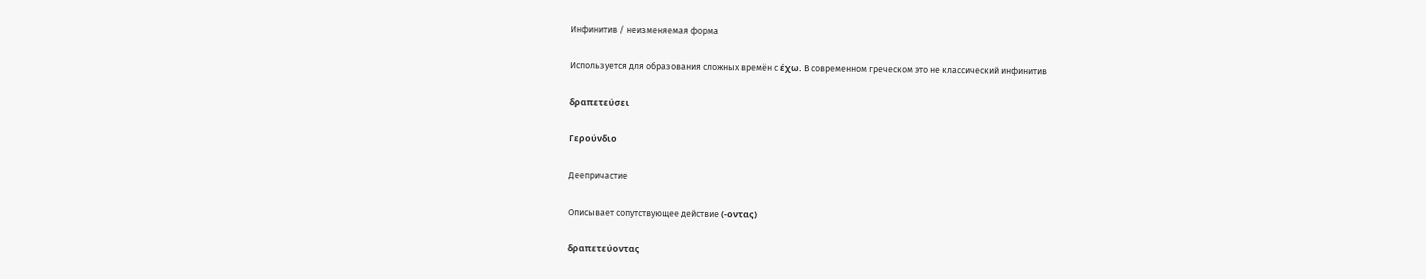Инфинитив / неизменяемая форма

Используется для образования сложных времён с έχω. В современном греческом это не классический инфинитив

δραπετεύσει

Γερούνδιο

Деепричастие

Описывает сопутствующее действие (-οντας)

δραπετεύοντας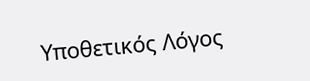Υποθετικός Λόγος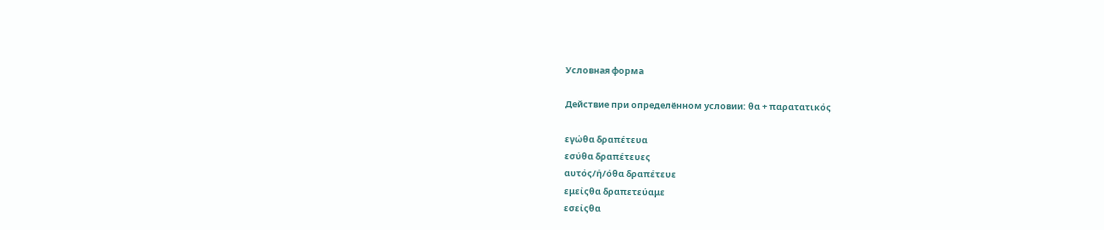Условная форма

Действие при определённом условии: θα + παρατατικός

εγώθα δραπέτευα
εσύθα δραπέτευες
αυτός/ή/όθα δραπέτευε
εμείςθα δραπετεύαμε
εσείςθα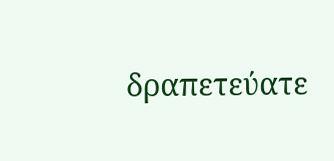δραπετεύατε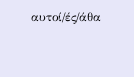αυτοί/ές/άθα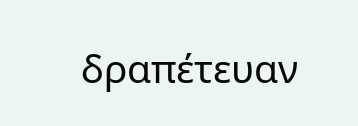δραπέτευαν